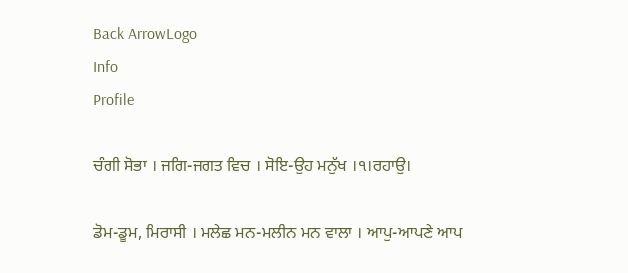Back ArrowLogo
Info
Profile

ਚੰਗੀ ਸੋਭਾ । ਜਗਿ-ਜਗਤ ਵਿਚ । ਸੋਇ-ਉਹ ਮਨੁੱਖ ।੧।ਰਹਾਉ।

ਡੋਮ-ਡੂਮ, ਮਿਰਾਸੀ । ਮਲੇਛ ਮਨ-ਮਲੀਨ ਮਨ ਵਾਲਾ । ਆਪੁ-ਆਪਣੇ ਆਪ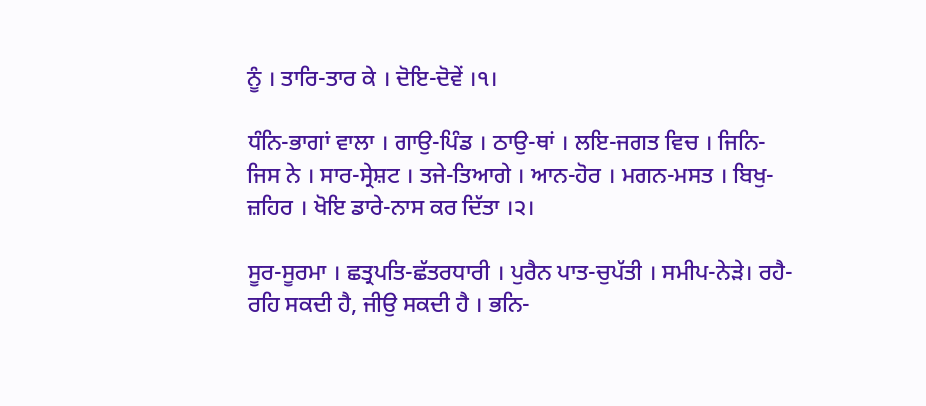ਨੂੰ । ਤਾਰਿ-ਤਾਰ ਕੇ । ਦੋਇ-ਦੋਵੇਂ ।੧।

ਧੰਨਿ-ਭਾਗਾਂ ਵਾਲਾ । ਗਾਉ-ਪਿੰਡ । ਠਾਉ-ਥਾਂ । ਲਇ-ਜਗਤ ਵਿਚ । ਜਿਨਿ-ਜਿਸ ਨੇ । ਸਾਰ-ਸ੍ਰੇਸ਼ਟ । ਤਜੇ-ਤਿਆਗੇ । ਆਨ-ਹੋਰ । ਮਗਨ-ਮਸਤ । ਬਿਖੁ-ਜ਼ਹਿਰ । ਖੋਇ ਡਾਰੇ-ਨਾਸ ਕਰ ਦਿੱਤਾ ।੨।

ਸੂਰ-ਸੂਰਮਾ । ਛਤ੍ਰਪਤਿ-ਛੱਤਰਧਾਰੀ । ਪੁਰੈਨ ਪਾਤ-ਚੁਪੱਤੀ । ਸਮੀਪ-ਨੇੜੇ। ਰਹੈ-ਰਹਿ ਸਕਦੀ ਹੈ, ਜੀਉ ਸਕਦੀ ਹੈ । ਭਨਿ-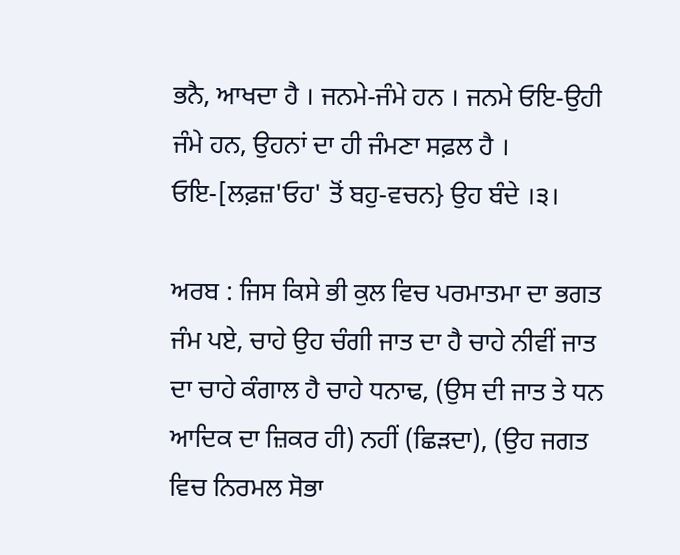ਭਨੈ, ਆਖਦਾ ਹੈ । ਜਨਮੇ-ਜੰਮੇ ਹਨ । ਜਨਮੇ ਓਇ-ਉਹੀ ਜੰਮੇ ਹਨ, ਉਹਨਾਂ ਦਾ ਹੀ ਜੰਮਣਾ ਸਫ਼ਲ ਹੈ । ਓਇ-[ਲਫ਼ਜ਼'ਓਹ' ਤੋਂ ਬਹੁ-ਵਚਨ} ਉਹ ਬੰਦੇ ।੩।

ਅਰਬ : ਜਿਸ ਕਿਸੇ ਭੀ ਕੁਲ ਵਿਚ ਪਰਮਾਤਮਾ ਦਾ ਭਗਤ ਜੰਮ ਪਏ, ਚਾਹੇ ਉਹ ਚੰਗੀ ਜਾਤ ਦਾ ਹੈ ਚਾਹੇ ਨੀਵੀਂ ਜਾਤ ਦਾ ਚਾਹੇ ਕੰਗਾਲ ਹੈ ਚਾਹੇ ਧਨਾਢ, (ਉਸ ਦੀ ਜਾਤ ਤੇ ਧਨ ਆਦਿਕ ਦਾ ਜ਼ਿਕਰ ਹੀ) ਨਹੀਂ (ਛਿੜਦਾ), (ਉਹ ਜਗਤ ਵਿਚ ਨਿਰਮਲ ਸੋਭਾ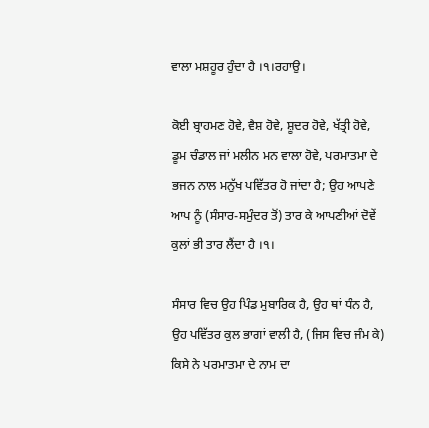ਵਾਲਾ ਮਸ਼ਹੂਰ ਹੁੰਦਾ ਹੈ ।੧।ਰਹਾਉ।

ਕੋਈ ਬ੍ਰਾਹਮਣ ਹੋਵੇ, ਵੈਸ਼ ਹੋਵੇ, ਸ਼ੂਦਰ ਹੋਵੇ, ਖੱਤ੍ਰੀ ਹੋਵੇ, ਡੂਮ ਚੰਡਾਲ ਜਾਂ ਮਲੀਨ ਮਨ ਵਾਲਾ ਹੋਵੇ, ਪਰਮਾਤਮਾ ਦੇ ਭਜਨ ਨਾਲ ਮਨੁੱਖ ਪਵਿੱਤਰ ਹੋ ਜਾਂਦਾ ਹੈ; ਉਹ ਆਪਣੇ ਆਪ ਨੂੰ (ਸੰਸਾਰ-ਸਮੁੰਦਰ ਤੋਂ) ਤਾਰ ਕੇ ਆਪਣੀਆਂ ਦੋਵੇਂ ਕੁਲਾਂ ਭੀ ਤਾਰ ਲੈਂਦਾ ਹੈ ।੧।

ਸੰਸਾਰ ਵਿਚ ਉਹ ਪਿੰਡ ਮੁਬਾਰਿਕ ਹੈ, ਉਹ ਥਾਂ ਧੰਨ ਹੈ, ਉਹ ਪਵਿੱਤਰ ਕੁਲ ਭਾਗਾਂ ਵਾਲੀ ਹੈ, (ਜਿਸ ਵਿਚ ਜੰਮ ਕੇ) ਕਿਸੇ ਨੇ ਪਰਮਾਤਮਾ ਦੇ ਨਾਮ ਦਾ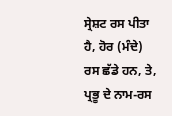ਸ੍ਰੇਸ਼ਟ ਰਸ ਪੀਤਾ ਹੈ, ਹੋਰ (ਮੰਦੇ) ਰਸ ਛੱਡੇ ਹਨ, ਤੇ, ਪ੍ਰਭੂ ਦੇ ਨਾਮ-ਰਸ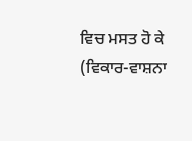ਵਿਚ ਮਸਤ ਹੋ ਕੇ (ਵਿਕਾਰ-ਵਾਸ਼ਨਾ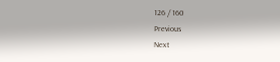126 / 160
Previous
Next